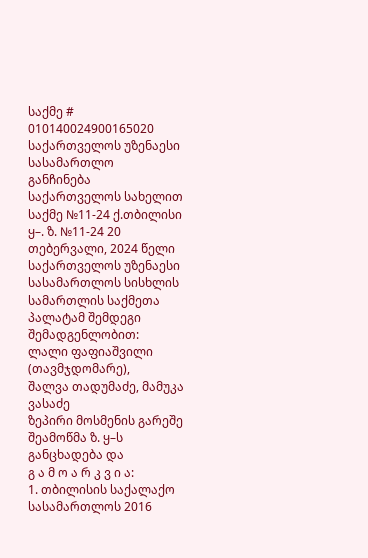საქმე # 010140024900165020
საქართველოს უზენაესი სასამართლო
განჩინება
საქართველოს სახელით
საქმე №11-24 ქ.თბილისი
ყ–. ზ. №11-24 20 თებერვალი, 2024 წელი
საქართველოს უზენაესი სასამართლოს სისხლის სამართლის საქმეთა
პალატამ შემდეგი შემადგენლობით:
ლალი ფაფიაშვილი (თავმჯდომარე),
შალვა თადუმაძე, მამუკა ვასაძე
ზეპირი მოსმენის გარეშე შეამოწმა ზ. ყ–ს განცხადება და
გ ა მ ო ა რ კ ვ ი ა:
1. თბილისის საქალაქო სასამართლოს 2016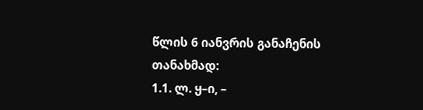წლის 6 იანვრის განაჩენის თანახმად:
1.1. ლ. ყ–ი, –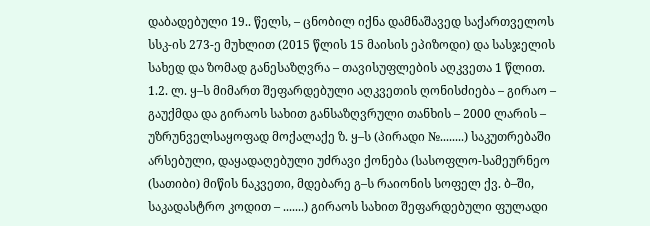დაბადებული 19.. წელს, – ცნობილ იქნა დამნაშავედ საქართველოს სსკ-ის 273-ე მუხლით (2015 წლის 15 მაისის ეპიზოდი) და სასჯელის სახედ და ზომად განესაზღვრა – თავისუფლების აღკვეთა 1 წლით.
1.2. ლ. ყ–ს მიმართ შეფარდებული აღკვეთის ღონისძიება – გირაო – გაუქმდა და გირაოს სახით განსაზღვრული თანხის – 2000 ლარის – უზრუნველსაყოფად მოქალაქე ზ. ყ–ს (პირადი №........) საკუთრებაში არსებული, დაყადაღებული უძრავი ქონება (სასოფლო-სამეურნეო (სათიბი) მიწის ნაკვეთი, მდებარე გ–ს რაიონის სოფელ ქვ. ბ–ში, საკადასტრო კოდით – .......) გირაოს სახით შეფარდებული ფულადი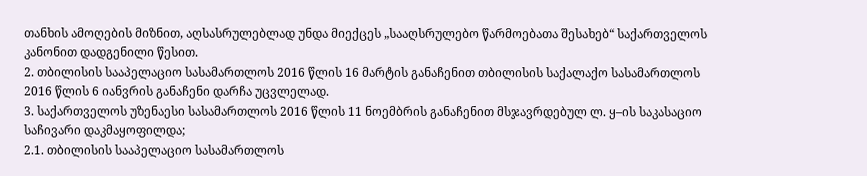თანხის ამოღების მიზნით, აღსასრულებლად უნდა მიექცეს „სააღსრულებო წარმოებათა შესახებ“ საქართველოს კანონით დადგენილი წესით.
2. თბილისის სააპელაციო სასამართლოს 2016 წლის 16 მარტის განაჩენით თბილისის საქალაქო სასამართლოს 2016 წლის 6 იანვრის განაჩენი დარჩა უცვლელად.
3. საქართველოს უზენაესი სასამართლოს 2016 წლის 11 ნოემბრის განაჩენით მსჯავრდებულ ლ. ყ–ის საკასაციო საჩივარი დაკმაყოფილდა;
2.1. თბილისის სააპელაციო სასამართლოს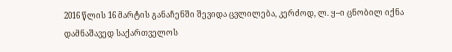2016 წლის 16 მარტის განაჩენში შევიდა ცვლილება, კერძოდ, ლ. ყ–ი ცნობილ იქნა დამნაშავედ საქართველოს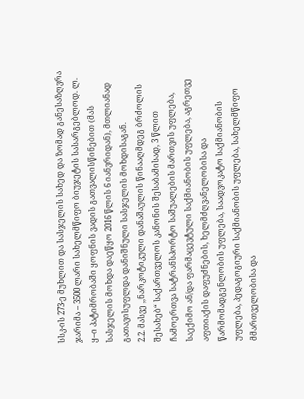სსკ-ის 273-ე მუხლით და სასჯელის სახედ და ზომად განესაზღვრა ჯარიმა – 3500 ლარი სახელმწიფო ბიუჯეტის სასარგებლოდ. ლ. ყ–ი პატიმრობაში ყოფნის ვადის გათვალისწინებით (მას სასჯელის მოხდა დაეწყო 2016 წლის 6 იანვრიდან), მთლიანად გათავისუფლდა დანიშნული სასჯელის მოხდისაგან.
2.2. მასვე ,,ნარკოტიკული დანაშაულის წინააღმდეგ ბრძოლის შესახებ“ საქართველოს კანონის შესაბამისად, 3 წლით ჩამოერთვა სატრანსპორტო საშუალების მართვის უფლება, საექიმო ან/და ფარმაცევტული საქმიანობის უფლება, აგრეთვე აფთიაქის დაფუძნების, ხელმძღვანელობისა და წარმომადგენლობის უფლება, საადვოკატო საქმიანობის უფლება, პედაგოგიური საქმიანობის უფლება, სახელმწიფო მმართველობისა და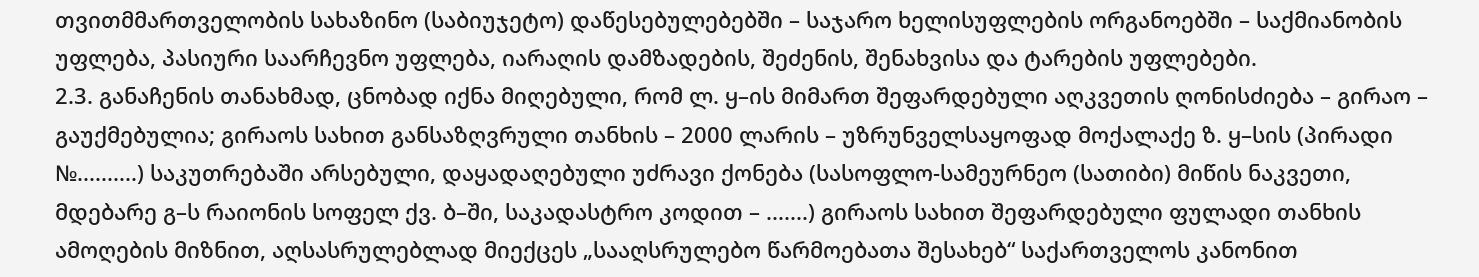თვითმმართველობის სახაზინო (საბიუჯეტო) დაწესებულებებში – საჯარო ხელისუფლების ორგანოებში – საქმიანობის უფლება, პასიური საარჩევნო უფლება, იარაღის დამზადების, შეძენის, შენახვისა და ტარების უფლებები.
2.3. განაჩენის თანახმად, ცნობად იქნა მიღებული, რომ ლ. ყ–ის მიმართ შეფარდებული აღკვეთის ღონისძიება – გირაო – გაუქმებულია; გირაოს სახით განსაზღვრული თანხის – 2000 ლარის – უზრუნველსაყოფად მოქალაქე ზ. ყ–სის (პირადი №..........) საკუთრებაში არსებული, დაყადაღებული უძრავი ქონება (სასოფლო-სამეურნეო (სათიბი) მიწის ნაკვეთი, მდებარე გ–ს რაიონის სოფელ ქვ. ბ–ში, საკადასტრო კოდით – .......) გირაოს სახით შეფარდებული ფულადი თანხის ამოღების მიზნით, აღსასრულებლად მიექცეს „სააღსრულებო წარმოებათა შესახებ“ საქართველოს კანონით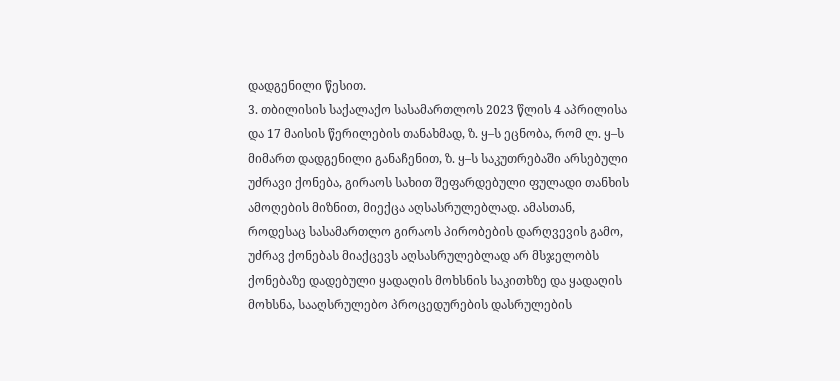დადგენილი წესით.
3. თბილისის საქალაქო სასამართლოს 2023 წლის 4 აპრილისა და 17 მაისის წერილების თანახმად, ზ. ყ–ს ეცნობა, რომ ლ. ყ–ს მიმართ დადგენილი განაჩენით, ზ. ყ–ს საკუთრებაში არსებული უძრავი ქონება, გირაოს სახით შეფარდებული ფულადი თანხის ამოღების მიზნით, მიექცა აღსასრულებლად. ამასთან, როდესაც სასამართლო გირაოს პირობების დარღვევის გამო, უძრავ ქონებას მიაქცევს აღსასრულებლად არ მსჯელობს ქონებაზე დადებული ყადაღის მოხსნის საკითხზე და ყადაღის მოხსნა, სააღსრულებო პროცედურების დასრულების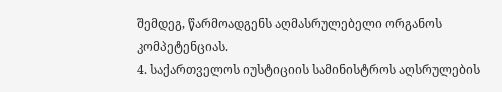შემდეგ, წარმოადგენს აღმასრულებელი ორგანოს კომპეტენციას.
4. საქართველოს იუსტიციის სამინისტროს აღსრულების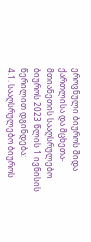ეროვნული ბიუროს შიდა ქართლისა და მცხეთა-მთიანეთის სააღსრულებო ბიუროს 2023 წლის 1 ივნისის წერილით დგინდება:
4.1. სააღსრულებო ბიუროს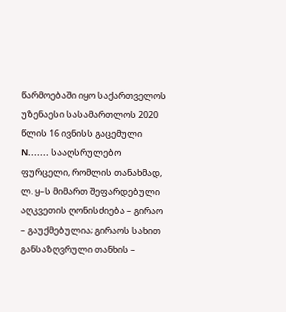წარმოებაში იყო საქართველოს უზენაესი სასამართლოს 2020 წლის 16 ივნისს გაცემული N....... სააღსრულებო ფურცელი, რომლის თანახმად, ლ. ყ–ს მიმართ შეფარდებული აღკვეთის ღონისძიება – გირაო – გაუქმებულია; გირაოს სახით განსაზღვრული თანხის –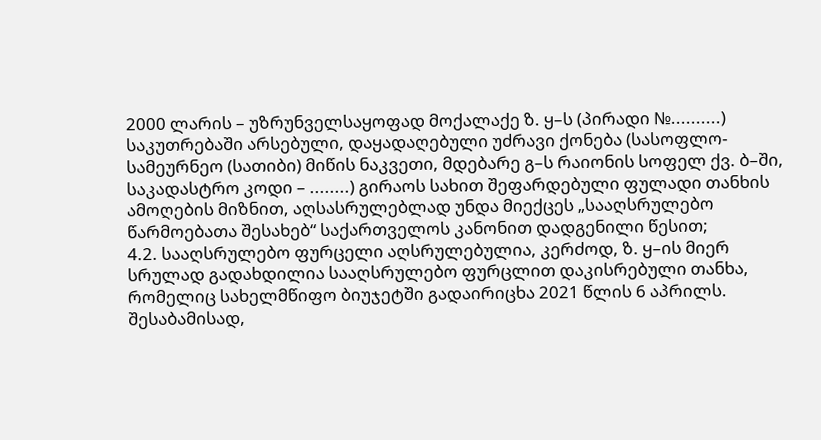2000 ლარის – უზრუნველსაყოფად მოქალაქე ზ. ყ–ს (პირადი №..........) საკუთრებაში არსებული, დაყადაღებული უძრავი ქონება (სასოფლო-სამეურნეო (სათიბი) მიწის ნაკვეთი, მდებარე გ–ს რაიონის სოფელ ქვ. ბ–ში, საკადასტრო კოდი – ........) გირაოს სახით შეფარდებული ფულადი თანხის ამოღების მიზნით, აღსასრულებლად უნდა მიექცეს „სააღსრულებო წარმოებათა შესახებ“ საქართველოს კანონით დადგენილი წესით;
4.2. სააღსრულებო ფურცელი აღსრულებულია, კერძოდ, ზ. ყ–ის მიერ სრულად გადახდილია სააღსრულებო ფურცლით დაკისრებული თანხა, რომელიც სახელმწიფო ბიუჯეტში გადაირიცხა 2021 წლის 6 აპრილს. შესაბამისად,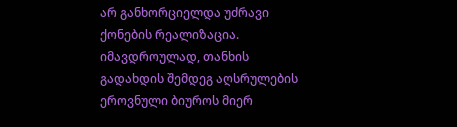არ განხორციელდა უძრავი ქონების რეალიზაცია. იმავდროულად, თანხის გადახდის შემდეგ აღსრულების ეროვნული ბიუროს მიერ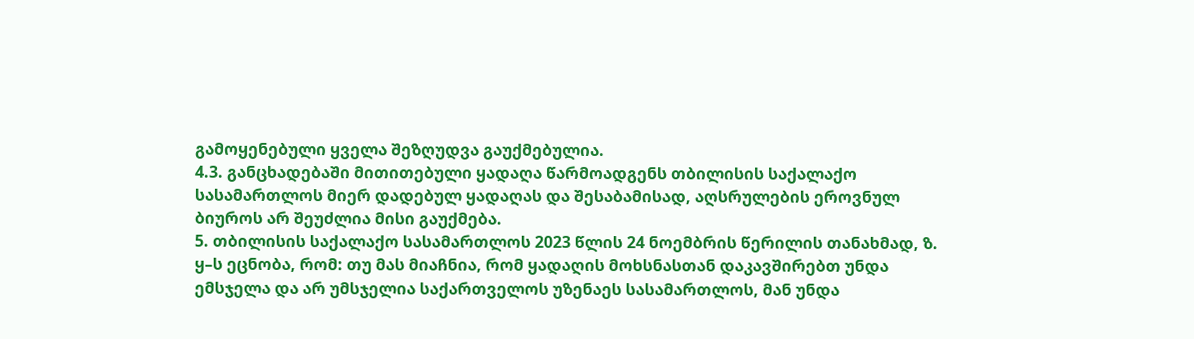გამოყენებული ყველა შეზღუდვა გაუქმებულია.
4.3. განცხადებაში მითითებული ყადაღა წარმოადგენს თბილისის საქალაქო სასამართლოს მიერ დადებულ ყადაღას და შესაბამისად, აღსრულების ეროვნულ ბიუროს არ შეუძლია მისი გაუქმება.
5. თბილისის საქალაქო სასამართლოს 2023 წლის 24 ნოემბრის წერილის თანახმად, ზ. ყ–ს ეცნობა, რომ: თუ მას მიაჩნია, რომ ყადაღის მოხსნასთან დაკავშირებთ უნდა ემსჯელა და არ უმსჯელია საქართველოს უზენაეს სასამართლოს, მან უნდა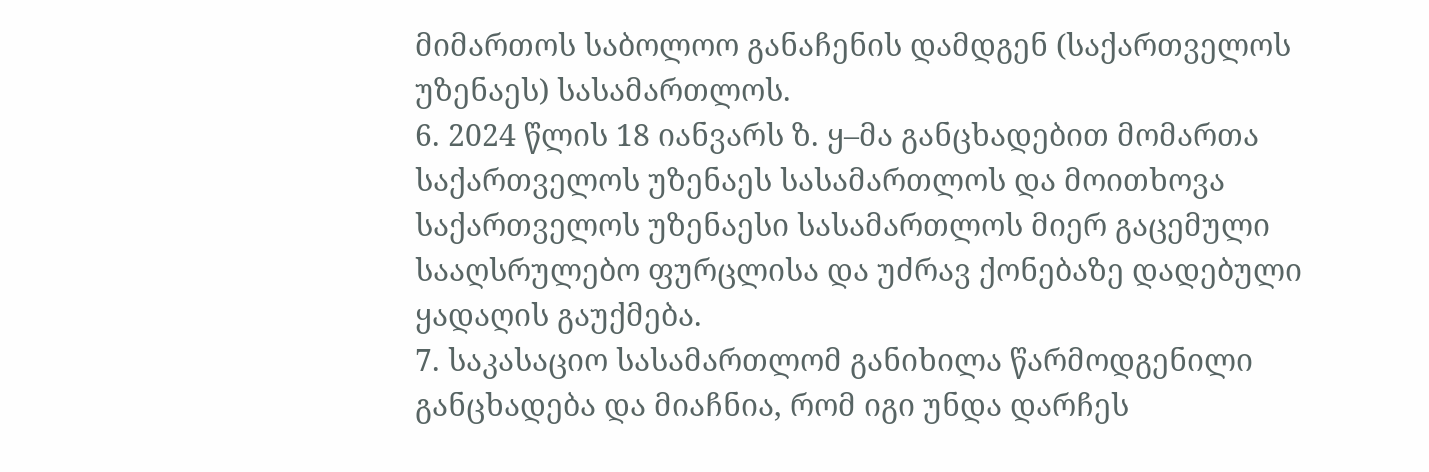მიმართოს საბოლოო განაჩენის დამდგენ (საქართველოს უზენაეს) სასამართლოს.
6. 2024 წლის 18 იანვარს ზ. ყ–მა განცხადებით მომართა საქართველოს უზენაეს სასამართლოს და მოითხოვა საქართველოს უზენაესი სასამართლოს მიერ გაცემული სააღსრულებო ფურცლისა და უძრავ ქონებაზე დადებული ყადაღის გაუქმება.
7. საკასაციო სასამართლომ განიხილა წარმოდგენილი განცხადება და მიაჩნია, რომ იგი უნდა დარჩეს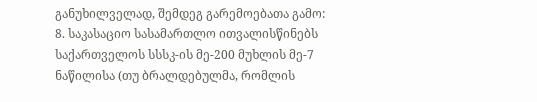განუხილველად, შემდეგ გარემოებათა გამო:
8. საკასაციო სასამართლო ითვალისწინებს საქართველოს სსსკ-ის მე-200 მუხლის მე-7 ნაწილისა (თუ ბრალდებულმა, რომლის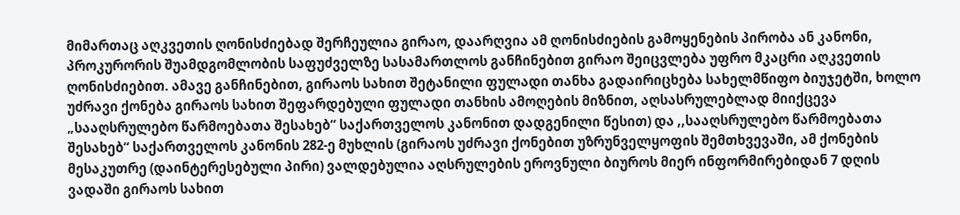მიმართაც აღკვეთის ღონისძიებად შერჩეულია გირაო, დაარღვია ამ ღონისძიების გამოყენების პირობა ან კანონი, პროკურორის შუამდგომლობის საფუძველზე სასამართლოს განჩინებით გირაო შეიცვლება უფრო მკაცრი აღკვეთის ღონისძიებით. ამავე განჩინებით, გირაოს სახით შეტანილი ფულადი თანხა გადაირიცხება სახელმწიფო ბიუჯეტში, ხოლო უძრავი ქონება გირაოს სახით შეფარდებული ფულადი თანხის ამოღების მიზნით, აღსასრულებლად მიიქცევა „სააღსრულებო წარმოებათა შესახებ“ საქართველოს კანონით დადგენილი წესით) და ,,სააღსრულებო წარმოებათა შესახებ“ საქართველოს კანონის 282-ე მუხლის (გირაოს უძრავი ქონებით უზრუნველყოფის შემთხვევაში, ამ ქონების მესაკუთრე (დაინტერესებული პირი) ვალდებულია აღსრულების ეროვნული ბიუროს მიერ ინფორმირებიდან 7 დღის ვადაში გირაოს სახით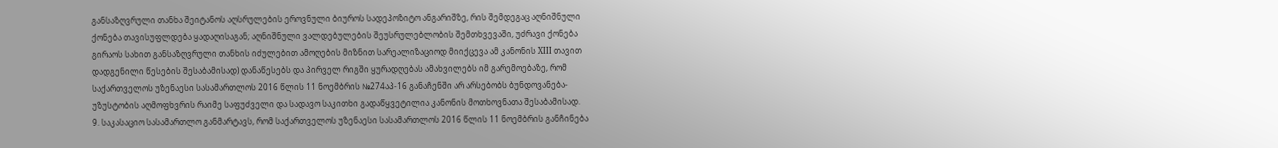განსაზღვრული თანხა შეიტანოს აღსრულების ეროვნული ბიუროს სადეპოზიტო ანგარიშზე, რის შემდეგაც აღნიშნული ქონება თავისუფლდება ყადაღისაგან; აღნიშნული ვალდებულების შეუსრულებლობის შემთხვევაში, უძრავი ქონება გირაოს სახით განსაზღვრული თანხის იძულებით ამოღების მიზნით სარეალიზაციოდ მიიქცევა ამ კანონის XIII თავით დადგენილი წესების შესაბამისად) დანაწესებს და პირველ რიგში ყურადღებას ამახვილებს იმ გარემოებაზე, რომ საქართველოს უზენაესი სასამართლოს 2016 წლის 11 ნოემბრის №274აპ-16 განაჩენში არ არსებობს ბუნდოვანება-უზუსტობის აღმოფხვრის რაიმე საფუძველი და სადავო საკითხი გადაწყვეტილია კანონის მოთხოვნათა შესაბამისად.
9. საკასაციო სასამართლო განმარტავს, რომ საქართველოს უზენაესი სასამართლოს 2016 წლის 11 ნოემბრის განჩინება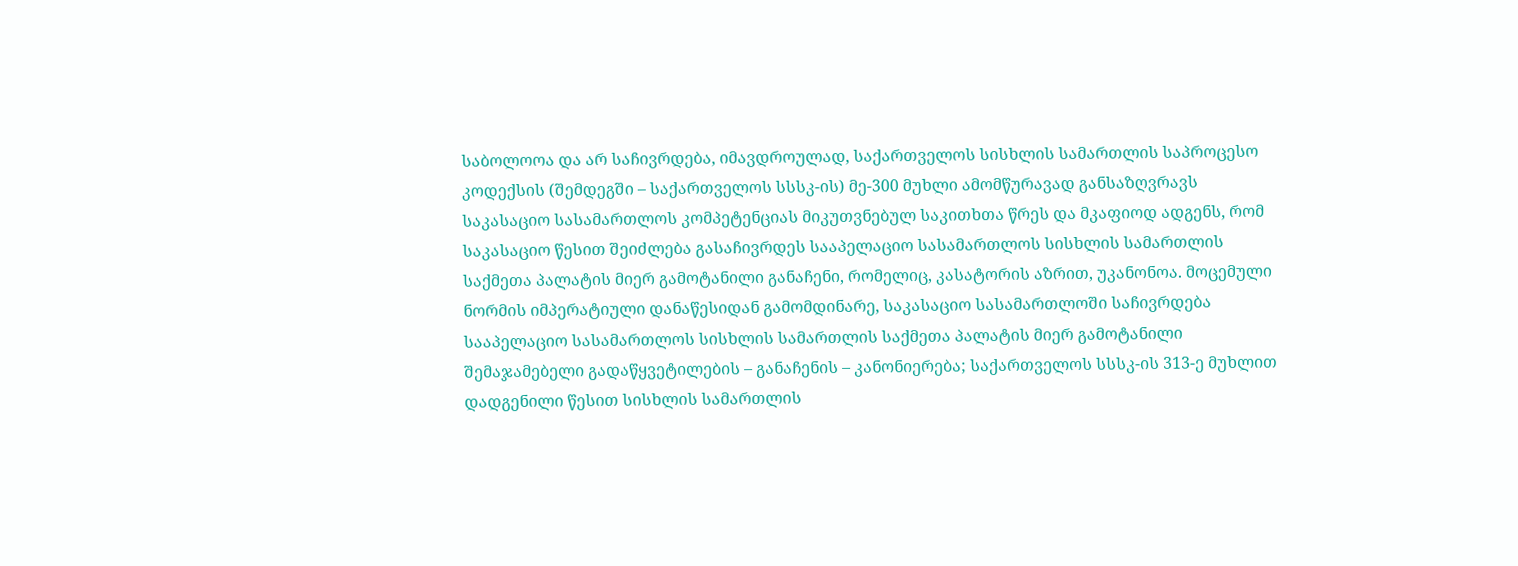საბოლოოა და არ საჩივრდება, იმავდროულად, საქართველოს სისხლის სამართლის საპროცესო კოდექსის (შემდეგში – საქართველოს სსსკ-ის) მე-300 მუხლი ამომწურავად განსაზღვრავს საკასაციო სასამართლოს კომპეტენციას მიკუთვნებულ საკითხთა წრეს და მკაფიოდ ადგენს, რომ საკასაციო წესით შეიძლება გასაჩივრდეს სააპელაციო სასამართლოს სისხლის სამართლის საქმეთა პალატის მიერ გამოტანილი განაჩენი, რომელიც, კასატორის აზრით, უკანონოა. მოცემული ნორმის იმპერატიული დანაწესიდან გამომდინარე, საკასაციო სასამართლოში საჩივრდება სააპელაციო სასამართლოს სისხლის სამართლის საქმეთა პალატის მიერ გამოტანილი შემაჯამებელი გადაწყვეტილების – განაჩენის – კანონიერება; საქართველოს სსსკ-ის 313-ე მუხლით დადგენილი წესით სისხლის სამართლის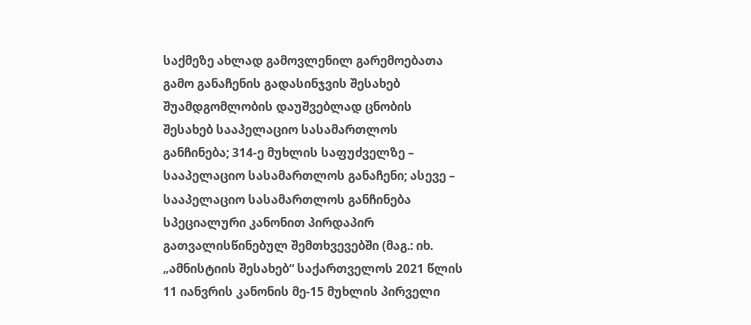საქმეზე ახლად გამოვლენილ გარემოებათა გამო განაჩენის გადასინჯვის შესახებ შუამდგომლობის დაუშვებლად ცნობის შესახებ სააპელაციო სასამართლოს განჩინება; 314-ე მუხლის საფუძველზე – სააპელაციო სასამართლოს განაჩენი; ასევე – სააპელაციო სასამართლოს განჩინება სპეციალური კანონით პირდაპირ გათვალისწინებულ შემთხვევებში (მაგ.: იხ. „ამნისტიის შესახებ“ საქართველოს 2021 წლის 11 იანვრის კანონის მე-15 მუხლის პირველი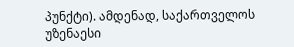პუნქტი). ამდენად, საქართველოს უზენაესი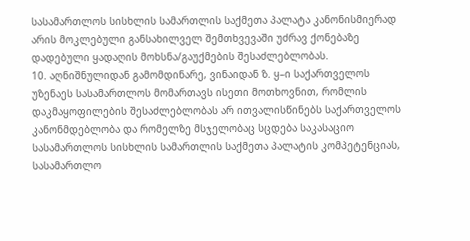სასამართლოს სისხლის სამართლის საქმეთა პალატა კანონისმიერად არის მოკლებული განსახილველ შემთხვევაში უძრავ ქონებაზე დადებული ყადაღის მოხსნა/გაუქმების შესაძლებლობას.
10. აღნიშნულიდან გამომდინარე, ვინაიდან ზ. ყ–ი საქართველოს უზენაეს სასამართლოს მომართავს ისეთი მოთხოვნით, რომლის დაკმაყოფილების შესაძლებლობას არ ითვალისწინებს საქართველოს კანონმდებლობა და რომელზე მსჯელობაც სცდება საკასაციო სასამართლოს სისხლის სამართლის საქმეთა პალატის კომპეტენციას, სასამართლო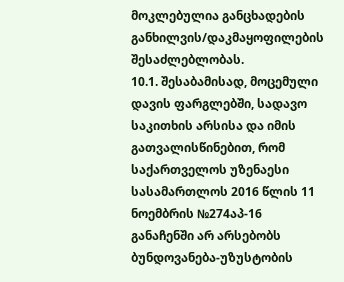მოკლებულია განცხადების განხილვის/დაკმაყოფილების შესაძლებლობას.
10.1. შესაბამისად, მოცემული დავის ფარგლებში, სადავო საკითხის არსისა და იმის გათვალისწინებით, რომ საქართველოს უზენაესი სასამართლოს 2016 წლის 11 ნოემბრის №274აპ-16 განაჩენში არ არსებობს ბუნდოვანება-უზუსტობის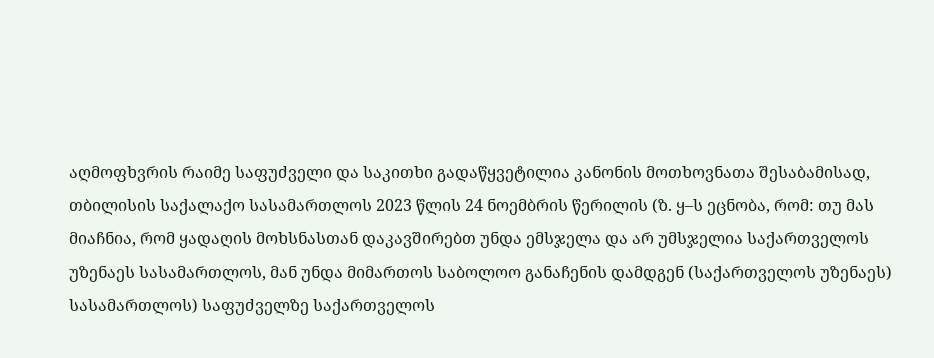აღმოფხვრის რაიმე საფუძველი და საკითხი გადაწყვეტილია კანონის მოთხოვნათა შესაბამისად, თბილისის საქალაქო სასამართლოს 2023 წლის 24 ნოემბრის წერილის (ზ. ყ–ს ეცნობა, რომ: თუ მას მიაჩნია, რომ ყადაღის მოხსნასთან დაკავშირებთ უნდა ემსჯელა და არ უმსჯელია საქართველოს უზენაეს სასამართლოს, მან უნდა მიმართოს საბოლოო განაჩენის დამდგენ (საქართველოს უზენაეს) სასამართლოს) საფუძველზე საქართველოს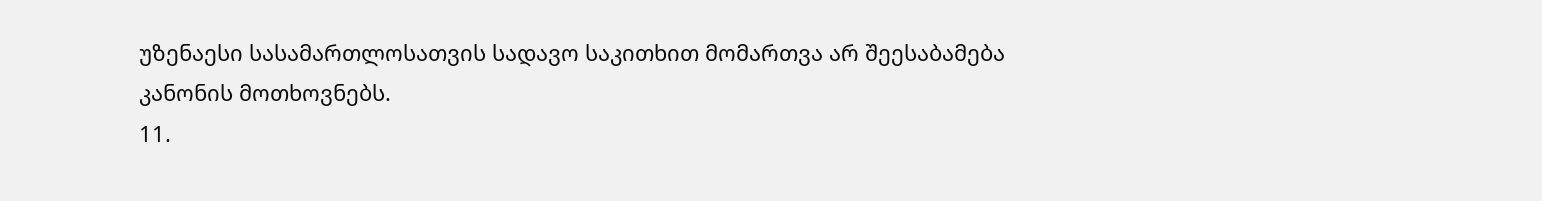უზენაესი სასამართლოსათვის სადავო საკითხით მომართვა არ შეესაბამება კანონის მოთხოვნებს.
11.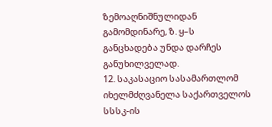ზემოაღნიშნულიდან გამომდინარე, ზ. ყ–ს განცხადება უნდა დარჩეს განუხილველად.
12. საკასაციო სასამართლომ იხელმძღვანელა საქართველოს სსსკ-ის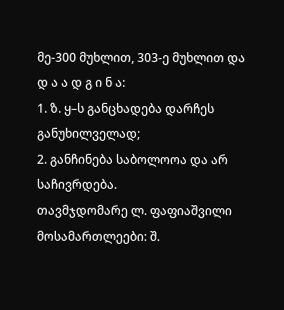მე-300 მუხლით, 303-ე მუხლით და
დ ა ა დ გ ი ნ ა:
1. ზ. ყ–ს განცხადება დარჩეს განუხილველად;
2. განჩინება საბოლოოა და არ საჩივრდება.
თავმჯდომარე ლ. ფაფიაშვილი
მოსამართლეები: შ.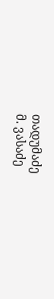თადუმაძე
მ. ვასაძე